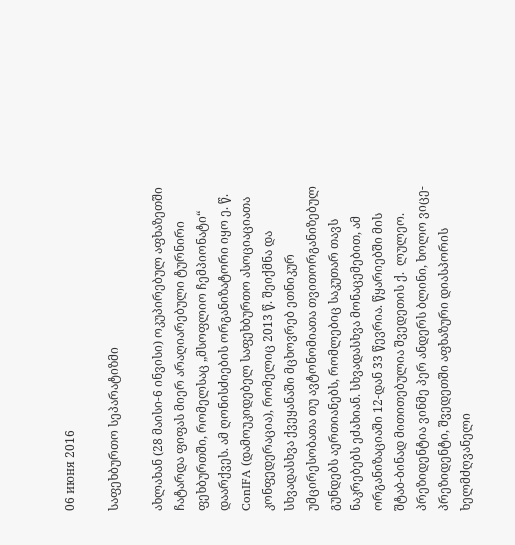06 июня 2016

საფეხბურთო სეპარატიზმი

ახლახან (28 მაისი-6 ინვისი) ოკუპირებულ აფხაზეთში ჩატარდა ფიფას მიერ არაღიარებული ტურნირი ფეხბურთში, რომელსაც „მსოფლიო ჩემპიონატი“ დაარქვეს. ამ ღონისძიების ორგანიზატორი იყო ე. წ. ConIFA (დამოუკიდებელ საფეხბურთო ასოციაციათა კონფედერაცია), რომელიც 2013 წ. შეიქმნა და სხვადასხვა ქვეყანაში მცხოვრებ ეთნიკურ უმცირესობათა თუ ავტონომიათა თვითორგანიზებულ გუნდებს აერთიანებს, რომლებიც საკუთარ თავს ნაკრებებს ეძახიან. სხვადასხვა მონაცემებით, ამ ორგანიზაციაში 12-დან 33 წევრია. წყარიებში მის შტაბ-ბინად მითითებულია შვედეთის ქ.  ლულეო. პრეზიდენტია ვინმე პერ ანდერს ბლინი, ხოლო ვიცე-პრეზიდენტი, შვედეთში აფხაზური დიასპორის ხელმძღვანელი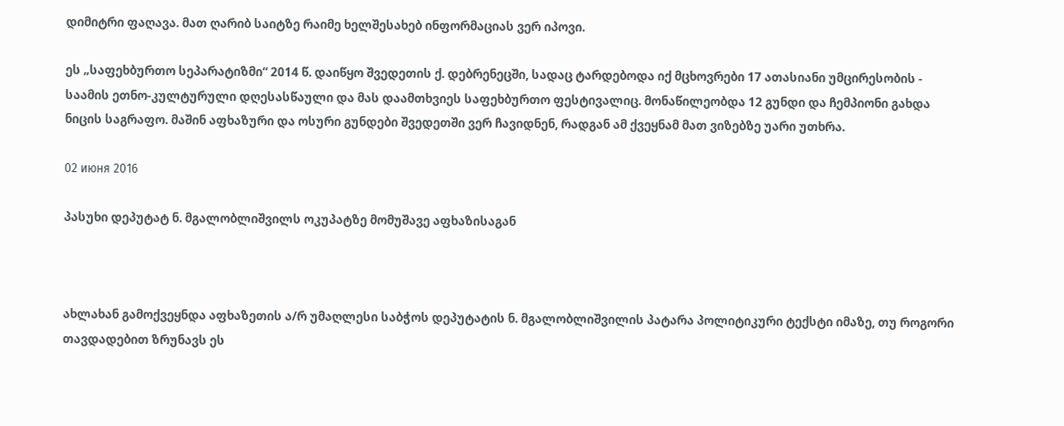დიმიტრი ფაღავა. მათ ღარიბ საიტზე რაიმე ხელშესახებ ინფორმაციას ვერ იპოვი.

ეს „საფეხბურთო სეპარატიზმი“ 2014 წ. დაიწყო შვედეთის ქ. დებრენეცში, სადაც ტარდებოდა იქ მცხოვრები 17 ათასიანი უმცირესობის - საამის ეთნო-კულტურული დღესასწაული და მას დაამთხვიეს საფეხბურთო ფესტივალიც. მონაწილეობდა 12 გუნდი და ჩემპიონი გახდა ნიცის საგრაფო. მაშინ აფხაზური და ოსური გუნდები შვედეთში ვერ ჩავიდნენ, რადგან ამ ქვეყნამ მათ ვიზებზე უარი უთხრა.

02 июня 2016

პასუხი დეპუტატ ნ. მგალობლიშვილს ოკუპატზე მომუშავე აფხაზისაგან



ახლახან გამოქვეყნდა აფხაზეთის ა/რ უმაღლესი საბჭოს დეპუტატის ნ. მგალობლიშვილის პატარა პოლიტიკური ტექსტი იმაზე, თუ როგორი თავდადებით ზრუნავს ეს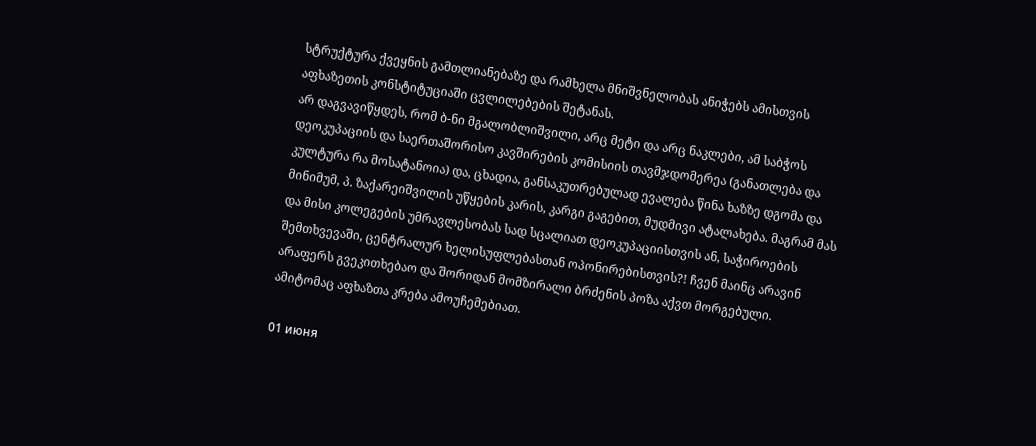სტრუქტურა ქვეყნის გამთლიანებაზე და რამხელა მნიშვნელობას ანიჭებს ამისთვის აფხაზეთის კონსტიტუციაში ცვლილებების შეტანას.
არ დაგვავიწყდეს, რომ ბ-ნი მგალობლიშვილი, არც მეტი და არც ნაკლები, ამ საბჭოს დეოკუპაციის და საერთაშორისო კავშირების კომისიის თავმჯდომერეა (განათლება და კულტურა რა მოსატანოია) და, ცხადია, განსაკუთრებულად ევალება წინა ხაზზე დგომა და მინიმუმ, პ. ზაქარეიშვილის უწყების კარის, კარგი გაგებით, მუდმივი ატალახება. მაგრამ მას და მისი კოლეგების უმრავლესობას სად სცალიათ დეოკუპაციისთვის ან, საჭიროების შემთხვევაში, ცენტრალურ ხელისუფლებასთან ოპონირებისთვის?! ჩვენ მაინც არავინ არაფერს გვეკითხებაო და შორიდან მომზირალი ბრძენის პოზა აქვთ მორგებული. ამიტომაც აფხაზთა კრება ამოუჩემებიათ.

01 июня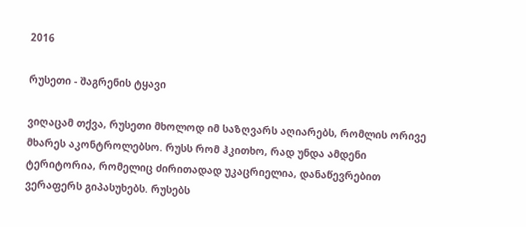2016

რუსეთი - შაგრენის ტყავი

ვიღაცამ თქვა, რუსეთი მხოლოდ იმ საზღვარს აღიარებს, რომლის ორივე მხარეს აკონტროლებსო. რუსს რომ ჰკითხო, რად უნდა ამდენი ტერიტორია, რომელიც ძირითადად უკაცრიელია, დანაწევრებით ვერაფერს გიპასუხებს. რუსებს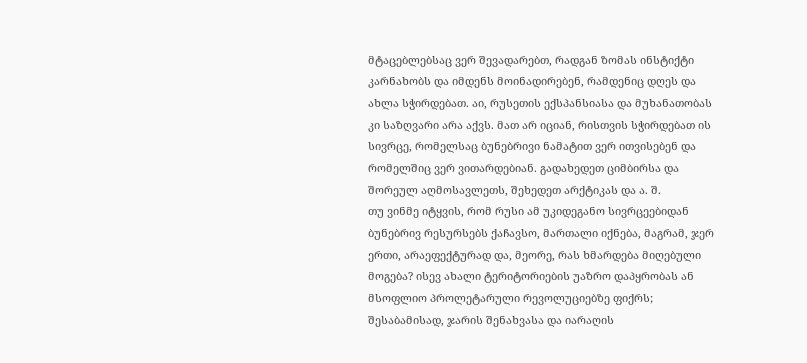მტაცებლებსაც ვერ შევადარებთ, რადგან ზომას ინსტიქტი კარნახობს და იმდენს მოინადირებენ, რამდენიც დღეს და ახლა სჭირდებათ. აი, რუსეთის ექსპანსიასა და მუხანათობას კი საზღვარი არა აქვს. მათ არ იციან, რისთვის სჭირდებათ ის სივრცე, რომელსაც ბუნებრივი ნამატით ვერ ითვისებენ და რომელშიც ვერ ვითარდებიან. გადახედეთ ციმბირსა და შორეულ აღმოსავლეთს, შეხედეთ არქტიკას და ა. შ.
თუ ვინმე იტყვის, რომ რუსი ამ უკიდეგანო სივრცეებიდან ბუნებრივ რესურსებს ქაჩავსო, მართალი იქნება, მაგრამ, ჯერ ერთი, არაეფექტურად და, მეორე, რას ხმარდება მიღებული მოგება? ისევ ახალი ტერიტორიების უაზრო დაპყრობას ან მსოფლიო პროლეტარული რევოლუციებზე ფიქრს; შესაბამისად, ჯარის შენახვასა და იარაღის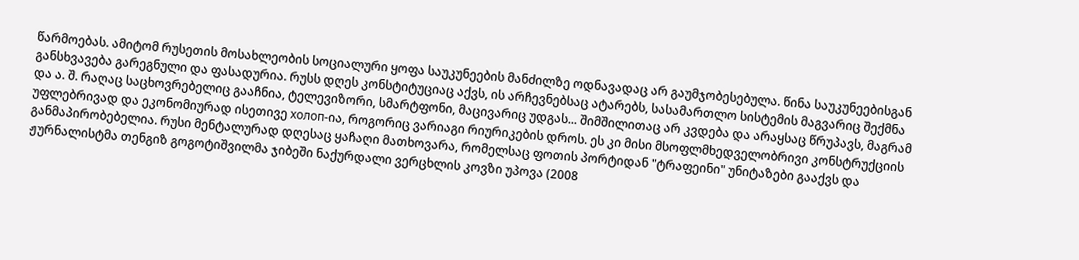წარმოებას. ამიტომ რუსეთის მოსახლეობის სოციალური ყოფა საუკუნეების მანძილზე ოდნავადაც არ გაუმჯობესებულა. წინა საუკუნეებისგან განსხვავება გარეგნული და ფასადურია. რუსს დღეს კონსტიტუციაც აქვს, ის არჩევნებსაც ატარებს, სასამართლო სისტემის მაგვარიც შექმნა და ა. შ. რაღაც საცხოვრებელიც გააჩნია, ტელევიზორი, სმარტფონი, მაცივარიც უდგას... შიმშილითაც არ კვდება და არაყსაც წრუპავს, მაგრამ უფლებრივად და ეკონომიურად ისეთივე холоп-ია, როგორიც ვარიაგი რიურიკების დროს. ეს კი მისი მსოფლმხედველობრივი კონსტრუქციის განმაპირობებელია. რუსი მენტალურად დღესაც ყაჩაღი მათხოვარა, რომელსაც ფოთის პორტიდან "ტრაფეინი" უნიტაზები გააქვს და ჟურნალისტმა თენგიზ გოგოტიშვილმა ჯიბეში ნაქურდალი ვერცხლის კოვზი უპოვა (2008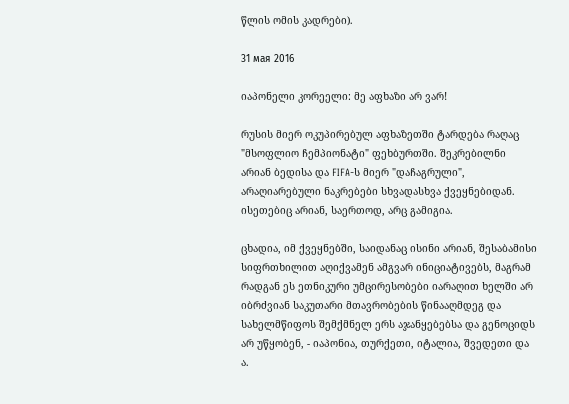წლის ომის კადრები).

31 мая 2016

იაპონელი კორეელი: მე აფხაზი არ ვარ!

რუსის მიერ ოკუპირებულ აფხაზეთში ტარდება რაღაც "მსოფლიო ჩემპიონატი" ფეხბურთში. შეკრებილნი არიან ბედისა და FIFA-ს მიერ "დაჩაგრული", არაღიარებული ნაკრებები სხვადასხვა ქვეყნებიდან. ისეთებიც არიან, საერთოდ, არც გამიგია.

ცხადია, იმ ქვეყნებში, საიდანაც ისინი არიან, შესაბამისი სიფრთხილით აღიქვამენ ამგვარ ინიციატივებს, მაგრამ რადგან ეს ეთნიკური უმცირესობები იარაღით ხელში არ იბრძვიან საკუთარი მთავრობების წინააღმდეგ და სახელმწიფოს შემქმნელ ერს აჯანყებებსა და გენოციდს არ უწყობენ, - იაპონია, თურქეთი, იტალია, შვედეთი და ა.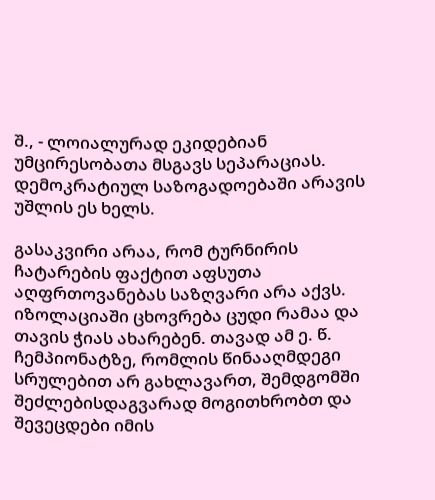შ., - ლოიალურად ეკიდებიან უმცირესობათა მსგავს სეპარაციას. დემოკრატიულ საზოგადოებაში არავის უშლის ეს ხელს.

გასაკვირი არაა, რომ ტურნირის ჩატარების ფაქტით აფსუთა აღფრთოვანებას საზღვარი არა აქვს. იზოლაციაში ცხოვრება ცუდი რამაა და თავის ჭიას ახარებენ. თავად ამ ე. წ. ჩემპიონატზე, რომლის წინააღმდეგი სრულებით არ გახლავართ, შემდგომში შეძლებისდაგვარად მოგითხრობთ და შევეცდები იმის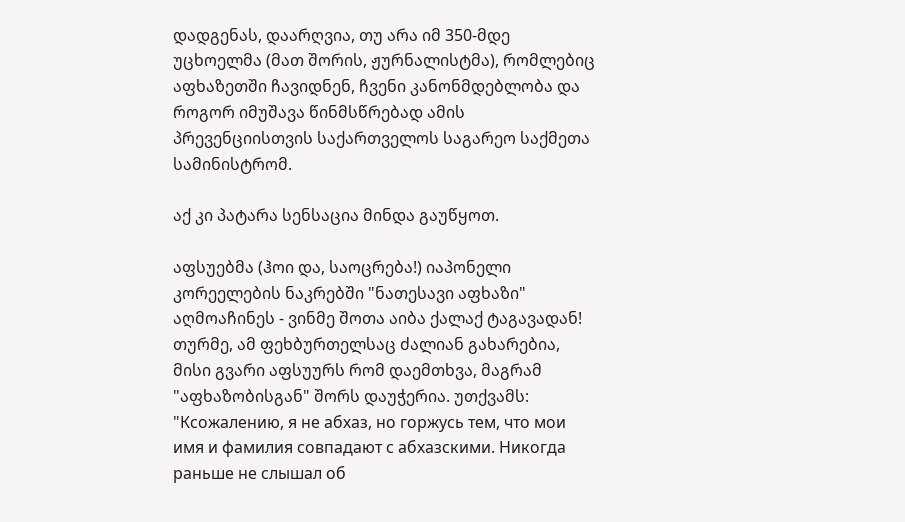დადგენას, დაარღვია, თუ არა იმ 350-მდე უცხოელმა (მათ შორის, ჟურნალისტმა), რომლებიც აფხაზეთში ჩავიდნენ, ჩვენი კანონმდებლობა და როგორ იმუშავა წინმსწრებად ამის პრევენციისთვის საქართველოს საგარეო საქმეთა სამინისტრომ.

აქ კი პატარა სენსაცია მინდა გაუწყოთ.

აფსუებმა (ჰოი და, საოცრება!) იაპონელი კორეელების ნაკრებში "ნათესავი აფხაზი" აღმოაჩინეს - ვინმე შოთა აიბა ქალაქ ტაგავადან! თურმე, ამ ფეხბურთელსაც ძალიან გახარებია, მისი გვარი აფსუურს რომ დაემთხვა, მაგრამ "აფხაზობისგან" შორს დაუჭერია. უთქვამს: "Ксожалению, я не абхаз, но горжусь тем, что мои имя и фамилия совпадают с абхазскими. Никогда раньше не слышал об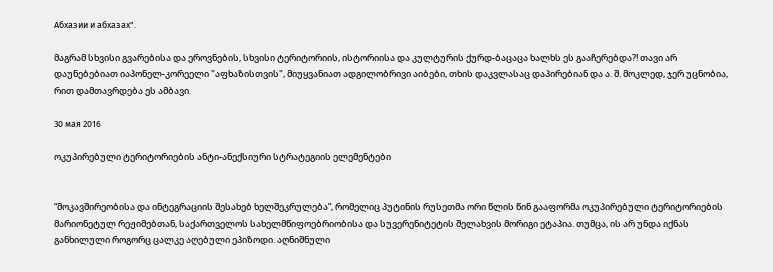Абхазии и абхазах".

მაგრამ სხვისი გვარებისა და ეროვნების, სხვისი ტერიტორიის, ისტორიისა და კულტურის ქურდ-ბაცაცა ხალხს ეს გააჩერებდა?! თავი არ დაუნებებიათ იაპონელ-კორეელი "აფხაზისთვის", მიუყვანიათ ადგილობრივი აიბები, თხის დაკვლასაც დაპირებიან და ა. შ. მოკლედ, ჯერ უცნობია, რით დამთავრდება ეს ამბავი.

30 мая 2016

ოკუპირებული ტერიტორიების ანტი-ანექსიური სტრატეგიის ელემენტები


“მოკავშირეობისა და ინტეგრაციის შესახებ ხელშეკრულება”, რომელიც პუტინის რუსეთმა ორი წლის წინ გააფორმა ოკუპირებული ტერიტორიების მარიონეტულ რეჟიმებთან, საქართველოს სახელმწიფოებრიობისა და სუვერენიტეტის შელახვის მორიგი ეტაპია. თუმცა, ის არ უნდა იქნას განხილული როგორც ცალკე აღებული ეპიზოდი. აღნიშნული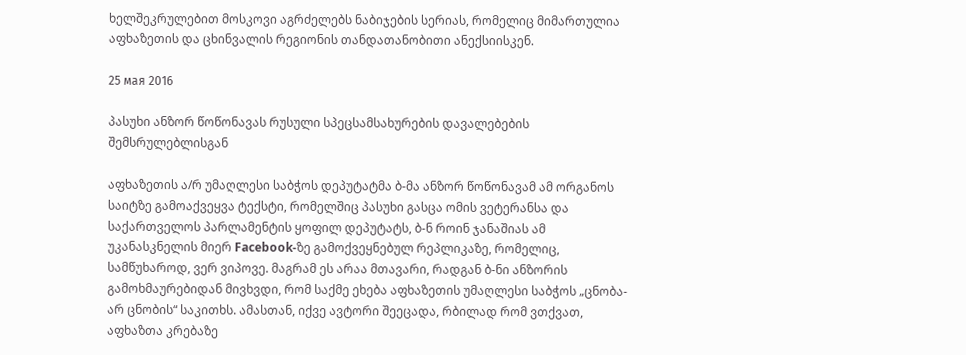ხელშეკრულებით მოსკოვი აგრძელებს ნაბიჯების სერიას, რომელიც მიმართულია აფხაზეთის და ცხინვალის რეგიონის თანდათანობითი ანექსიისკენ.

25 мая 2016

პასუხი ანზორ წოწონავას რუსული სპეცსამსახურების დავალებების შემსრულებლისგან

აფხაზეთის ა/რ უმაღლესი საბჭოს დეპუტატმა ბ-მა ანზორ წოწონავამ ამ ორგანოს საიტზე გამოაქვეყვა ტექსტი, რომელშიც პასუხი გასცა ომის ვეტერანსა და საქართველოს პარლამენტის ყოფილ დეპუტატს, ბ-ნ როინ ჯანაშიას ამ უკანასკნელის მიერ Facebook-ზე გამოქვეყნებულ რეპლიკაზე, რომელიც, სამწუხაროდ, ვერ ვიპოვე. მაგრამ ეს არაა მთავარი, რადგან ბ-ნი ანზორის გამოხმაურებიდან მივხვდი, რომ საქმე ეხება აფხაზეთის უმაღლესი საბჭოს „ცნობა-არ ცნობის“ საკითხს. ამასთან, იქვე ავტორი შეეცადა, რბილად რომ ვთქვათ, აფხაზთა კრებაზე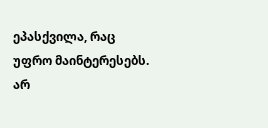ეპასქვილა, რაც უფრო მაინტერესებს.
არ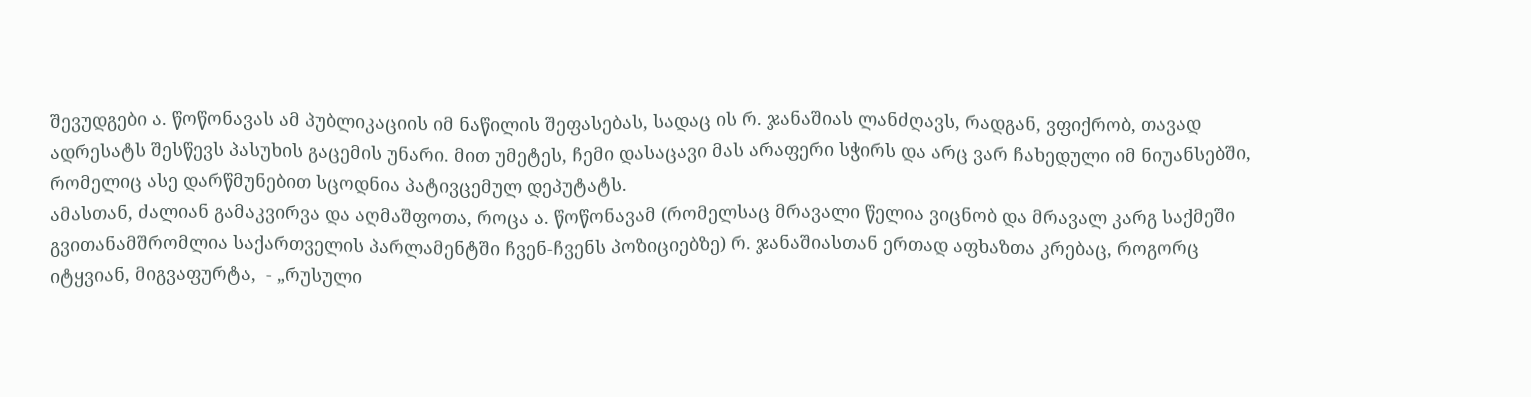შევუდგები ა. წოწონავას ამ პუბლიკაციის იმ ნაწილის შეფასებას, სადაც ის რ. ჯანაშიას ლანძღავს, რადგან, ვფიქრობ, თავად ადრესატს შესწევს პასუხის გაცემის უნარი. მით უმეტეს, ჩემი დასაცავი მას არაფერი სჭირს და არც ვარ ჩახედული იმ ნიუანსებში, რომელიც ასე დარწმუნებით სცოდნია პატივცემულ დეპუტატს.
ამასთან, ძალიან გამაკვირვა და აღმაშფოთა, როცა ა. წოწონავამ (რომელსაც მრავალი წელია ვიცნობ და მრავალ კარგ საქმეში გვითანამშრომლია საქართველის პარლამენტში ჩვენ-ჩვენს პოზიციებზე) რ. ჯანაშიასთან ერთად აფხაზთა კრებაც, როგორც იტყვიან, მიგვაფურტა,  - „რუსული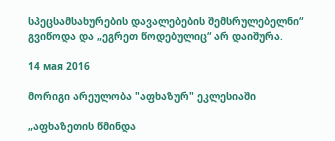სპეცსამსახურების დავალებების შემსრულებელნი“ გვიწოდა და „ეგრეთ წოდებულიც“ არ დაიშურა.

14 мая 2016

მორიგი არეულობა "აფხაზურ" ეკლესიაში

„აფხაზეთის წმინდა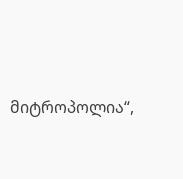მიტროპოლია“,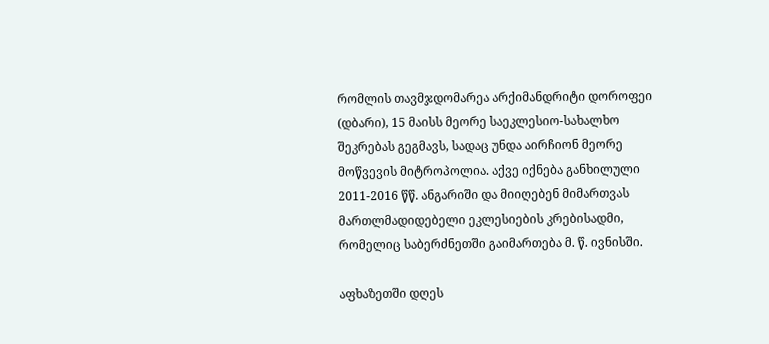რომლის თავმჯდომარეა არქიმანდრიტი დოროფეი (დბარი), 15 მაისს მეორე საეკლესიო-სახალხო შეკრებას გეგმავს, სადაც უნდა აირჩიონ მეორე მოწვევის მიტროპოლია. აქვე იქნება განხილული 2011-2016 წწ. ანგარიში და მიიღებენ მიმართვას მართლმადიდებელი ეკლესიების კრებისადმი, რომელიც საბერძნეთში გაიმართება მ. წ. ივნისში.

აფხაზეთში დღეს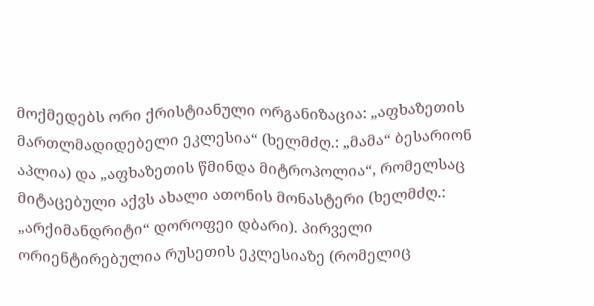მოქმედებს ორი ქრისტიანული ორგანიზაცია: „აფხაზეთის მართლმადიდებელი ეკლესია“ (ხელმძღ.: „მამა“ ბესარიონ აპლია) და „აფხაზეთის წმინდა მიტროპოლია“, რომელსაც მიტაცებული აქვს ახალი ათონის მონასტერი (ხელმძღ.: „არქიმანდრიტი“ დოროფეი დბარი). პირველი ორიენტირებულია რუსეთის ეკლესიაზე (რომელიც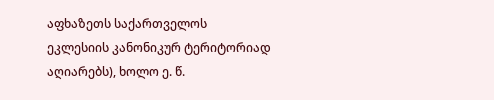აფხაზეთს საქართველოს ეკლესიის კანონიკურ ტერიტორიად აღიარებს), ხოლო ე. წ.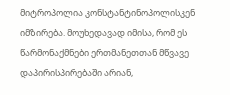მიტროპოლია კონსტანტინოპოლისკენ იმზირება. მოუხედავად იმისა, რომ ეს წარმონაქმნები ერთმანეთთან მწვავე დაპირისპირებაში არიან,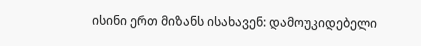ისინი ერთ მიზანს ისახავენ: დამოუკიდებელი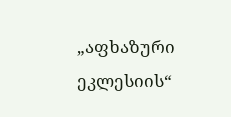„აფხაზური ეკლესიის“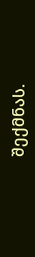შექმნას.